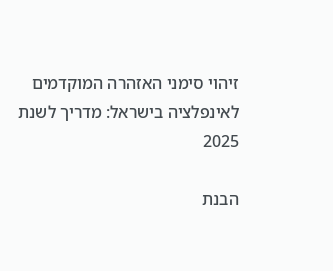זיהוי סימני האזהרה המוקדמים לאינפלציה בישראל: מדריך לשנת 2025

הבנת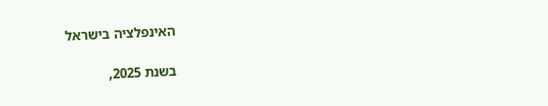האינפלציה בישראל

בשנת 2025,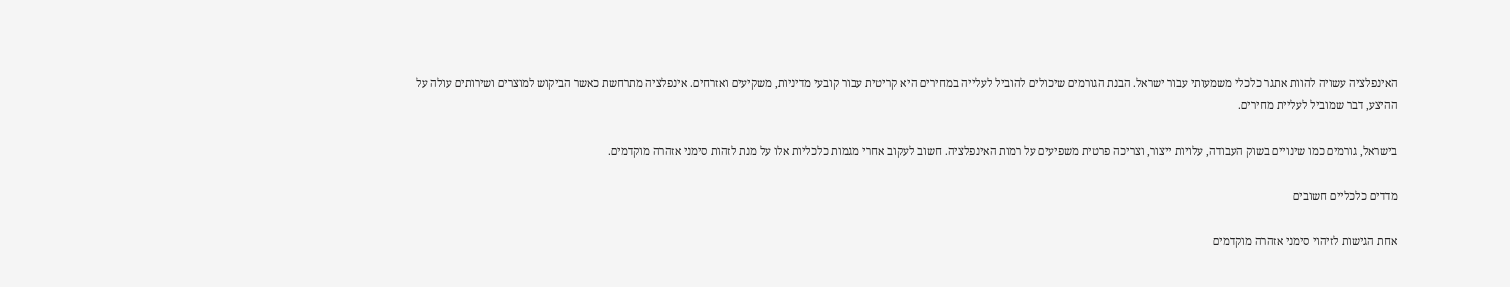האינפלציה עשויה להוות אתגר כלכלי משמעותי עבור ישראל. הבנת הגורמים שיכולים להוביל לעלייה במחירים היא קריטית עבור קובעי מדיניות, משקיעים ואזרחים. אינפלציה מתרחשת כאשר הביקוש למוצרים ושירותים עולה על ההיצע, דבר שמוביל לעליית מחירים.

בישראל, גורמים כמו שינויים בשוק העבודה, עלויות ייצור, וצריכה פרטית משפיעים על רמות האינפלציה. חשוב לעקוב אחרי מגמות כלכליות אלו על מנת לזהות סימני אזהרה מוקדמים.

מדדים כלכליים חשובים

אחת הגישות לזיהוי סימני אזהרה מוקדמים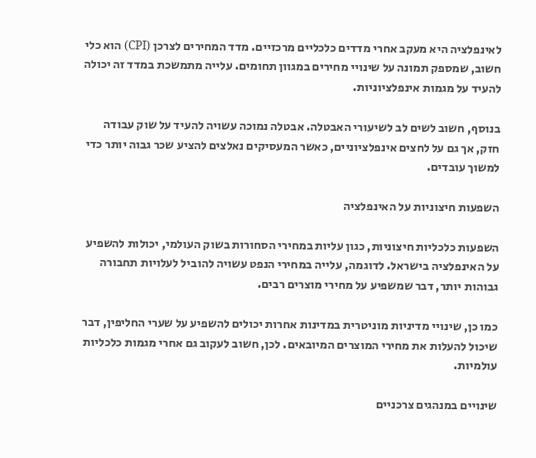לאינפלציה היא מעקב אחרי מדדים כלכליים מרכזיים. מדד המחירים לצרכן (CPI) הוא כלי חשוב, שמספק תמונה על שינויי מחירים במגוון תחומים. עלייה מתמשכת במדד זה יכולה להעיד על מגמות אינפלציוניות.

בנוסף, חשוב לשים לב לשיעורי האבטלה. אבטלה נמוכה עשויה להעיד על שוק עבודה חזק, אך גם על לחצים אינפלציוניים, כאשר המעסיקים נאלצים להציע שכר גבוה יותר כדי למשוך עובדים.

השפעות חיצוניות על האינפלציה

השפעות כלכליות חיצוניות, כגון עליות במחירי הסחורות בשוק העולמי, יכולות להשפיע על האינפלציה בישראל. לדוגמה, עלייה במחירי הנפט עשויה להוביל לעלויות תחבורה גבוהות יותר, דבר שמשפיע על מחירי מוצרים רבים.

כמו כן, שינויי מדיניות מוניטרית במדינות אחרות יכולים להשפיע על שערי החליפין, דבר שיכול להעלות את מחירי המוצרים המיובאים. לכן, חשוב לעקוב גם אחרי מגמות כלכליות עולמיות.

שינויים במנהגים צרכניים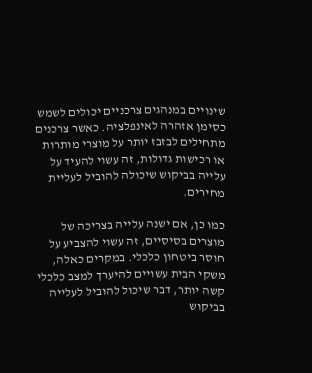שינויים במנהגים צרכניים יכולים לשמש כסימן אזהרה לאינפלציה. כאשר צרכנים מתחילים לבזבז יותר על מוצרי מותרות או רכישות גדולות, זה עשוי להעיד על עלייה בביקוש שיכולה להוביל לעליית מחירים.

כמו כן, אם ישנה עלייה בצריכה של מוצרים בסיסיים, זה עשוי להצביע על חוסר ביטחון כלכלי. במקרים כאלה, משקי הבית עשויים להיערך למצב כלכלי קשה יותר, דבר שיכול להוביל לעלייה בביקוש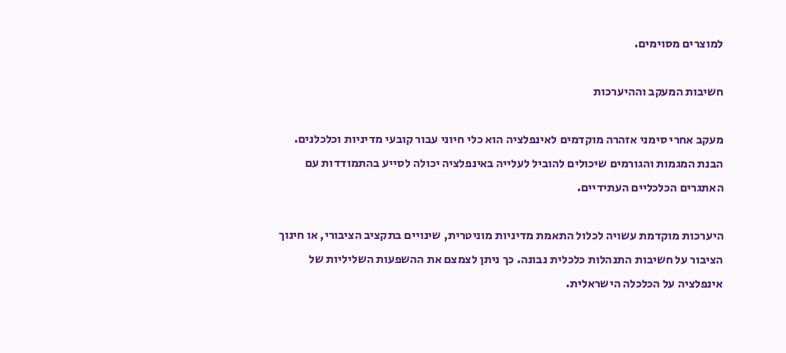למוצרים מסוימים.

חשיבות המעקב וההיערכות

מעקב אחרי סימני אזהרה מוקדמים לאינפלציה הוא כלי חיוני עבור קובעי מדיניות וכלכלנים. הבנת המגמות והגורמים שיכולים להוביל לעלייה באינפלציה יכולה לסייע בהתמודדות עם האתגרים הכלכליים העתידיים.

היערכות מוקדמת עשויה לכלול התאמת מדיניות מוניטרית, שינויים בתקציב הציבורי, או חינוך הציבור על חשיבות התנהלות כלכלית נבונה. כך ניתן לצמצם את ההשפעות השליליות של אינפלציה על הכלכלה הישראלית.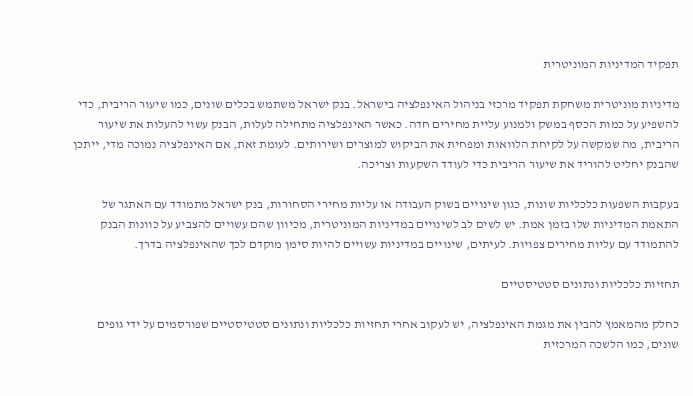תפקיד המדיניות המוניטרית

מדיניות מוניטרית משחקת תפקיד מרכזי בניהול האינפלציה בישראל. בנק ישראל משתמש בכלים שונים, כמו שיעור הריבית, כדי להשפיע על כמות הכסף במשק ולמנוע עליית מחירים חדה. כאשר האינפלציה מתחילה לעלות, הבנק עשוי להעלות את שיעור הריבית, מה שמקשה על לקיחת הלוואות ומפחית את הביקוש למוצרים ושירותים. לעומת זאת, אם האינפלציה נמוכה מדי, ייתכן שהבנק יחליט להוריד את שיעור הריבית כדי לעודד השקעות וצריכה.

בעקבות השפעות כלכליות שונות, כגון שינויים בשוק העבודה או עליות מחירי הסחורות, בנק ישראל מתמודד עם האתגר של התאמת המדיניות שלו בזמן אמת. יש לשים לב לשינויים במדיניות המוניטרית, מכיוון שהם עשויים להצביע על כוונות הבנק להתמודד עם עליות מחירים צפויות. לעיתים, שינויים במדיניות עשויים להיות סימן מוקדם לכך שהאינפלציה בדרך.

תחזיות כלכליות ונתונים סטטיסטיים

כחלק מהמאמץ להבין את מגמת האינפלציה, יש לעקוב אחרי תחזיות כלכליות ונתונים סטטיסטיים שפורסמים על ידי גופים שונים, כמו הלשכה המרכזית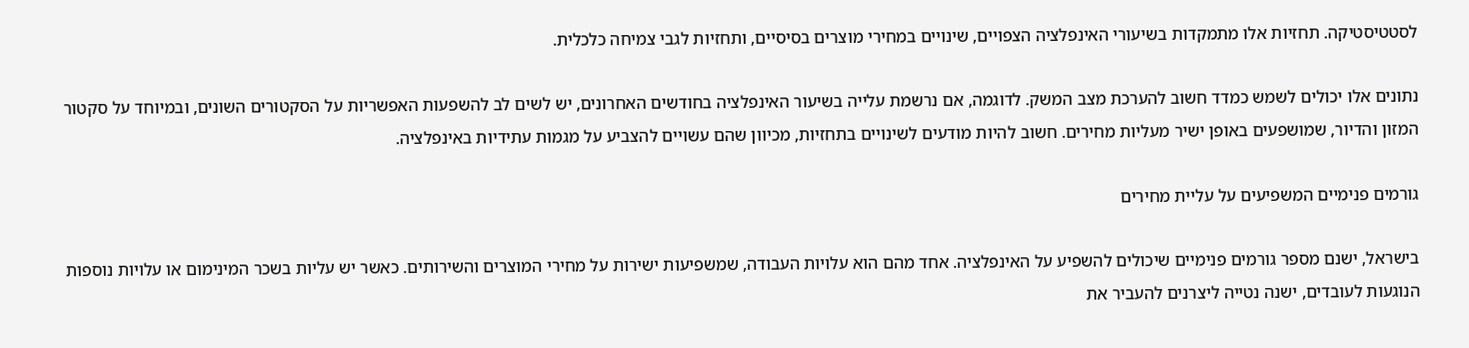לסטטיסטיקה. תחזיות אלו מתמקדות בשיעורי האינפלציה הצפויים, שינויים במחירי מוצרים בסיסיים, ותחזיות לגבי צמיחה כלכלית.

נתונים אלו יכולים לשמש כמדד חשוב להערכת מצב המשק. לדוגמה, אם נרשמת עלייה בשיעור האינפלציה בחודשים האחרונים, יש לשים לב להשפעות האפשריות על הסקטורים השונים, ובמיוחד על סקטור המזון והדיור, שמושפעים באופן ישיר מעליות מחירים. חשוב להיות מודעים לשינויים בתחזיות, מכיוון שהם עשויים להצביע על מגמות עתידיות באינפלציה.

גורמים פנימיים המשפיעים על עליית מחירים

בישראל, ישנם מספר גורמים פנימיים שיכולים להשפיע על האינפלציה. אחד מהם הוא עלויות העבודה, שמשפיעות ישירות על מחירי המוצרים והשירותים. כאשר יש עליות בשכר המינימום או עלויות נוספות הנוגעות לעובדים, ישנה נטייה ליצרנים להעביר את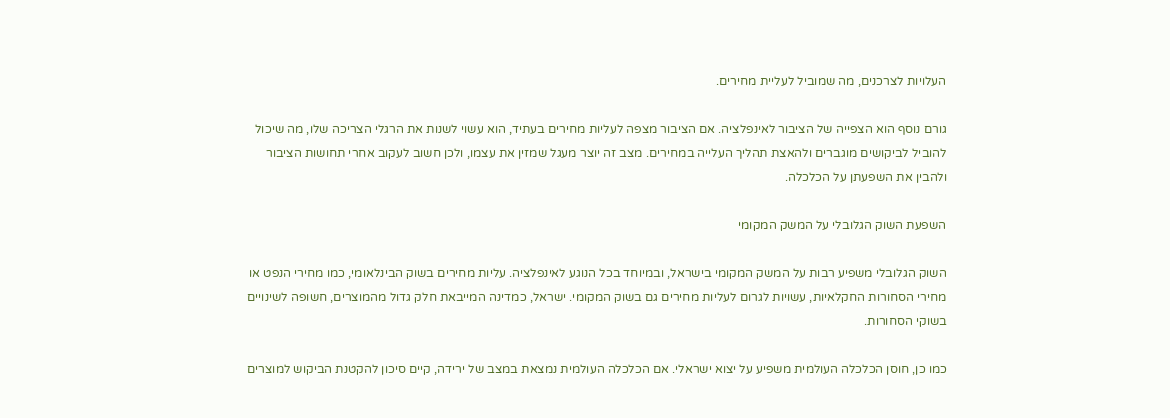העלויות לצרכנים, מה שמוביל לעליית מחירים.

גורם נוסף הוא הצפייה של הציבור לאינפלציה. אם הציבור מצפה לעליות מחירים בעתיד, הוא עשוי לשנות את הרגלי הצריכה שלו, מה שיכול להוביל לביקושים מוגברים ולהאצת תהליך העלייה במחירים. מצב זה יוצר מעגל שמזין את עצמו, ולכן חשוב לעקוב אחרי תחושות הציבור ולהבין את השפעתן על הכלכלה.

השפעת השוק הגלובלי על המשק המקומי

השוק הגלובלי משפיע רבות על המשק המקומי בישראל, ובמיוחד בכל הנוגע לאינפלציה. עליות מחירים בשוק הבינלאומי, כמו מחירי הנפט או מחירי הסחורות החקלאיות, עשויות לגרום לעליות מחירים גם בשוק המקומי. ישראל, כמדינה המייבאת חלק גדול מהמוצרים, חשופה לשינויים בשוקי הסחורות.

כמו כן, חוסן הכלכלה העולמית משפיע על יצוא ישראלי. אם הכלכלה העולמית נמצאת במצב של ירידה, קיים סיכון להקטנת הביקוש למוצרים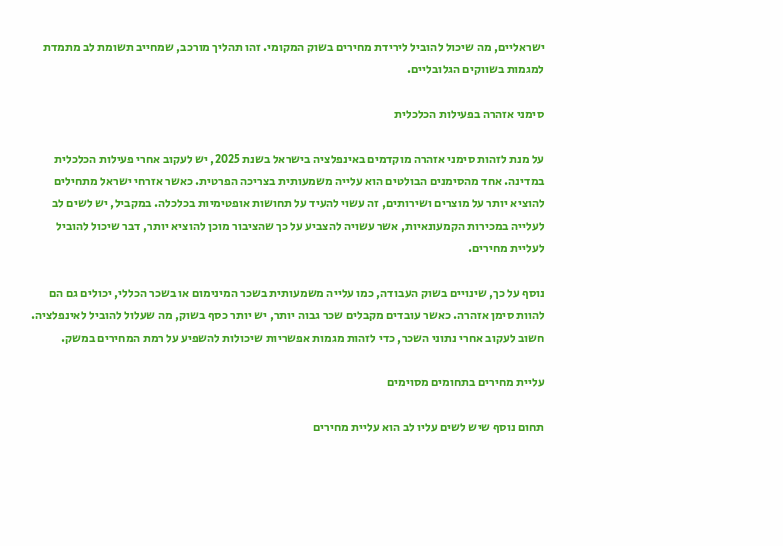ישראליים, מה שיכול להוביל לירידת מחירים בשוק המקומי. זהו תהליך מורכב, שמחייב תשומת לב מתמדת למגמות בשווקים הגלובליים.

סימני אזהרה בפעילות הכלכלית

על מנת לזהות סימני אזהרה מוקדמים באינפלציה בישראל בשנת 2025, יש לעקוב אחרי פעילות הכלכלית במדינה. אחד מהסימנים הבולטים הוא עלייה משמעותית בצריכה הפרטית. כאשר אזרחי ישראל מתחילים להוציא יותר על מוצרים ושירותים, זה עשוי להעיד על תחושות אופטימיות בכלכלה. במקביל, יש לשים לב לעלייה במכירות הקמעונאיות, אשר עשויה להצביע על כך שהציבור מוכן להוציא יותר, דבר שיכול להוביל לעליית מחירים.

נוסף על כך, שינויים בשוק העבודה, כמו עלייה משמעותית בשכר המינימום או בשכר הכללי, יכולים גם הם להוות סימן אזהרה. כאשר עובדים מקבלים שכר גבוה יותר, יש יותר כסף בשוק, מה שעלול להוביל לאינפלציה. חשוב לעקוב אחרי נתוני השכר, כדי לזהות מגמות אפשריות שיכולות להשפיע על רמת המחירים במשק.

עליית מחירים בתחומים מסוימים

תחום נוסף שיש לשים עליו לב הוא עליית מחירים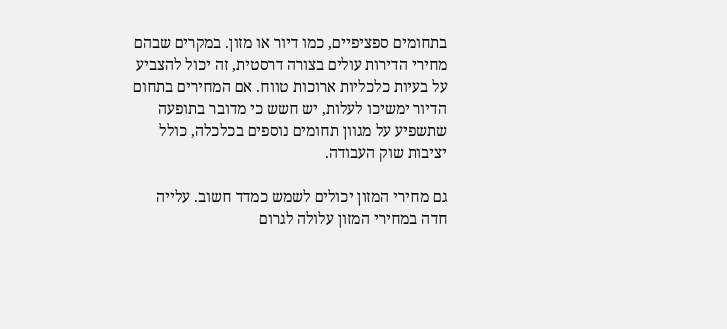בתחומים ספציפיים, כמו דיור או מזון. במקרים שבהם מחירי הדירות עולים בצורה דרסטית, זה יכול להצביע על בעיות כלכליות ארוכות טווח. אם המחירים בתחום הדיור ימשיכו לעלות, יש חשש כי מדובר בתופעה שתשפיע על מגוון תחומים נוספים בכלכלה, כולל יציבות שוק העבודה.

גם מחירי המזון יכולים לשמש כמדד חשוב. עלייה חדה במחירי המזון עלולה לגרום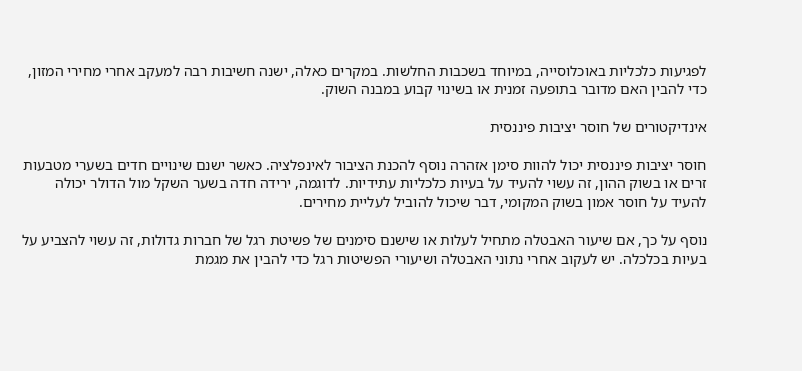לפגיעות כלכליות באוכלוסייה, במיוחד בשכבות החלשות. במקרים כאלה, ישנה חשיבות רבה למעקב אחרי מחירי המזון, כדי להבין האם מדובר בתופעה זמנית או בשינוי קבוע במבנה השוק.

אינדיקטורים של חוסר יציבות פיננסית

חוסר יציבות פיננסית יכול להוות סימן אזהרה נוסף להכנת הציבור לאינפלציה. כאשר ישנם שינויים חדים בשערי מטבעות זרים או בשוק ההון, זה עשוי להעיד על בעיות כלכליות עתידיות. לדוגמה, ירידה חדה בשער השקל מול הדולר יכולה להעיד על חוסר אמון בשוק המקומי, דבר שיכול להוביל לעליית מחירים.

נוסף על כך, אם שיעור האבטלה מתחיל לעלות או שישנם סימנים של פשיטת רגל של חברות גדולות, זה עשוי להצביע על בעיות בכלכלה. יש לעקוב אחרי נתוני האבטלה ושיעורי הפשיטות רגל כדי להבין את מגמת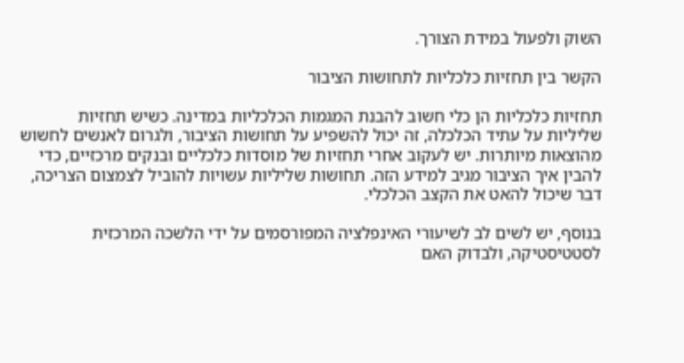השוק ולפעול במידת הצורך.

הקשר בין תחזיות כלכליות לתחושות הציבור

תחזיות כלכליות הן כלי חשוב להבנת המגמות הכלכליות במדינה. כשיש תחזיות שליליות על עתיד הכלכלה, זה יכול להשפיע על תחושות הציבור, ולגרום לאנשים לחשוש מהוצאות מיותרות. יש לעקוב אחרי תחזיות של מוסדות כלכליים ובנקים מרכזיים, כדי להבין איך הציבור מגיב למידע הזה. תחושות שליליות עשויות להוביל לצמצום הצריכה, דבר שיכול להאט את הקצב הכלכלי.

בנוסף, יש לשים לב לשיעורי האינפלציה המפורסמים על ידי הלשכה המרכזית לסטטיסטיקה, ולבדוק האם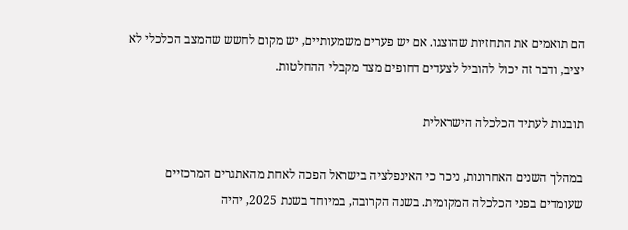הם תואמים את התחזיות שהוצגו. אם יש פערים משמעותיים, יש מקום לחשש שהמצב הכלכלי לא יציב, ודבר זה יכול להוביל לצעדים דחופים מצד מקבלי ההחלטות.

תובנות לעתיד הכלכלה הישראלית

במהלך השנים האחרונות, ניכר כי האינפלציה בישראל הפכה לאחת מהאתגרים המרכזיים שעומדים בפני הכלכלה המקומית. בשנה הקרובה, במיוחד בשנת 2025, יהיה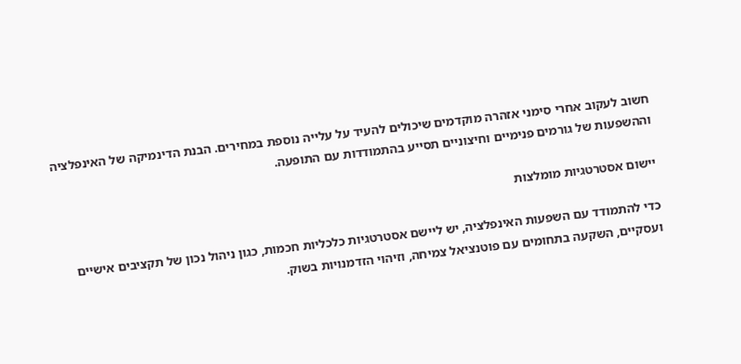חשוב לעקוב אחרי סימני אזהרה מוקדמים שיכולים להעיד על עלייה נוספת במחירים. הבנת הדינמיקה של האינפלציה וההשפעות של גורמים פנימיים וחיצוניים תסייע בהתמודדות עם התופעה.

יישום אסטרטגיות מומלצות

כדי להתמודד עם השפעות האינפלציה, יש ליישם אסטרטגיות כלכליות חכמות, כגון ניהול נכון של תקציבים אישיים ועסקיים, השקעה בתחומים עם פוטנציאל צמיחה, וזיהוי הזדמנויות בשוק.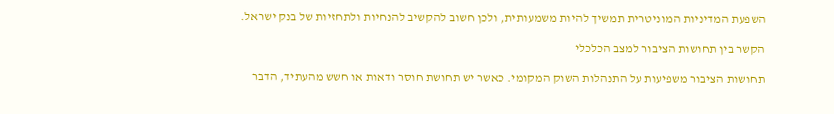השפעת המדיניות המוניטרית תמשיך להיות משמעותית, ולכן חשוב להקשיב להנחיות ולתחזיות של בנק ישראל.

הקשר בין תחושות הציבור למצב הכלכלי

תחושות הציבור משפיעות על התנהלות השוק המקומי. כאשר יש תחושת חוסר ודאות או חשש מהעתיד, הדבר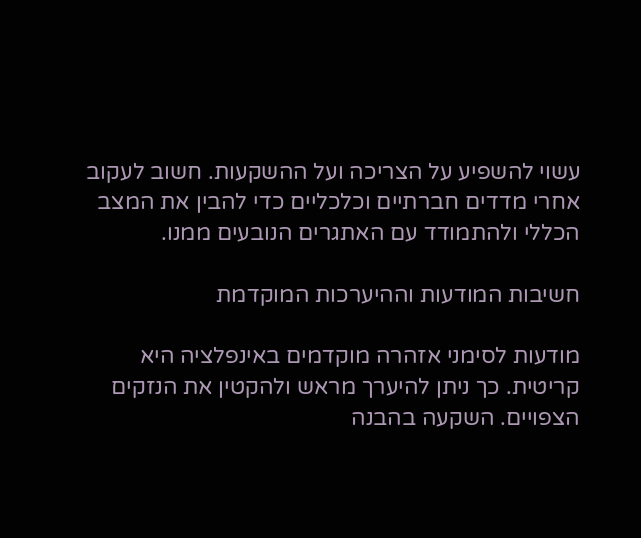עשוי להשפיע על הצריכה ועל ההשקעות. חשוב לעקוב אחרי מדדים חברתיים וכלכליים כדי להבין את המצב הכללי ולהתמודד עם האתגרים הנובעים ממנו.

חשיבות המודעות וההיערכות המוקדמת

מודעות לסימני אזהרה מוקדמים באינפלציה היא קריטית. כך ניתן להיערך מראש ולהקטין את הנזקים הצפויים. השקעה בהבנה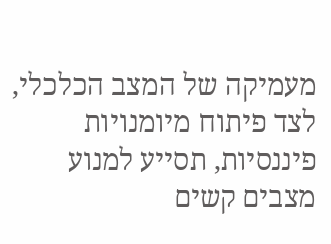מעמיקה של המצב הכלכלי, לצד פיתוח מיומנויות פיננסיות, תסייע למנוע מצבים קשים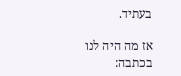בעתיד.

אז מה היה לנו בכתבה: